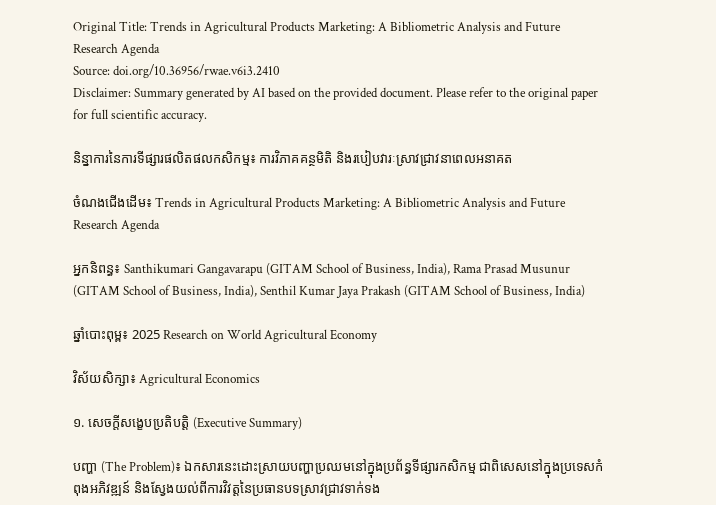Original Title: Trends in Agricultural Products Marketing: A Bibliometric Analysis and Future Research Agenda
Source: doi.org/10.36956/rwae.v6i3.2410
Disclaimer: Summary generated by AI based on the provided document. Please refer to the original paper for full scientific accuracy.

និន្នាការនៃការទីផ្សារផលិតផលកសិកម្ម៖ ការវិភាគគន្ថមិតិ និងរបៀបវារៈស្រាវជ្រាវនាពេលអនាគត

ចំណងជើងដើម៖ Trends in Agricultural Products Marketing: A Bibliometric Analysis and Future Research Agenda

អ្នកនិពន្ធ៖ Santhikumari Gangavarapu (GITAM School of Business, India), Rama Prasad Musunur (GITAM School of Business, India), Senthil Kumar Jaya Prakash (GITAM School of Business, India)

ឆ្នាំបោះពុម្ព៖ 2025 Research on World Agricultural Economy

វិស័យសិក្សា៖ Agricultural Economics

១. សេចក្តីសង្ខេបប្រតិបត្តិ (Executive Summary)

បញ្ហា (The Problem)៖ ឯកសារនេះដោះស្រាយបញ្ហាប្រឈមនៅក្នុងប្រព័ន្ធទីផ្សារកសិកម្ម ជាពិសេសនៅក្នុងប្រទេសកំពុងអភិវឌ្ឍន៍ និងស្វែងយល់ពីការវិវត្តនៃប្រធានបទស្រាវជ្រាវទាក់ទង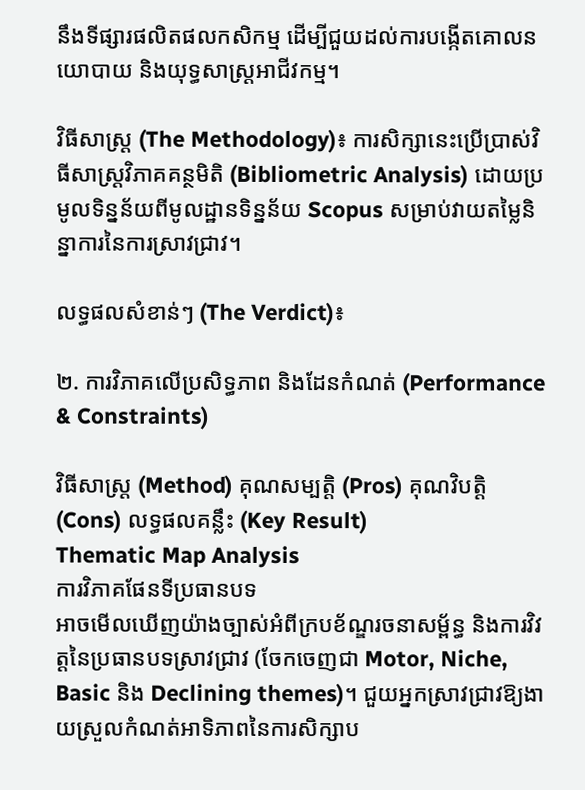នឹងទីផ្សារផលិតផលកសិកម្ម ដើម្បីជួយដល់ការបង្កើតគោលនយោបាយ និងយុទ្ធសាស្ត្រអាជីវកម្ម។

វិធីសាស្ត្រ (The Methodology)៖ ការសិក្សានេះប្រើប្រាស់វិធីសាស្ត្រវិភាគគន្ថមិតិ (Bibliometric Analysis) ដោយប្រមូលទិន្នន័យពីមូលដ្ឋានទិន្នន័យ Scopus សម្រាប់វាយតម្លៃនិន្នាការនៃការស្រាវជ្រាវ។

លទ្ធផលសំខាន់ៗ (The Verdict)៖

២. ការវិភាគលើប្រសិទ្ធភាព និងដែនកំណត់ (Performance & Constraints)

វិធីសាស្ត្រ (Method) គុណសម្បត្តិ (Pros) គុណវិបត្តិ (Cons) លទ្ធផលគន្លឹះ (Key Result)
Thematic Map Analysis
ការវិភាគផែនទីប្រធានបទ
អាចមើលឃើញយ៉ាងច្បាស់អំពីក្របខ័ណ្ឌរចនាសម្ព័ន្ធ និងការវិវត្តនៃប្រធានបទស្រាវជ្រាវ (ចែកចេញជា Motor, Niche, Basic និង Declining themes)។ ជួយអ្នកស្រាវជ្រាវឱ្យងាយស្រួលកំណត់អាទិភាពនៃការសិក្សាប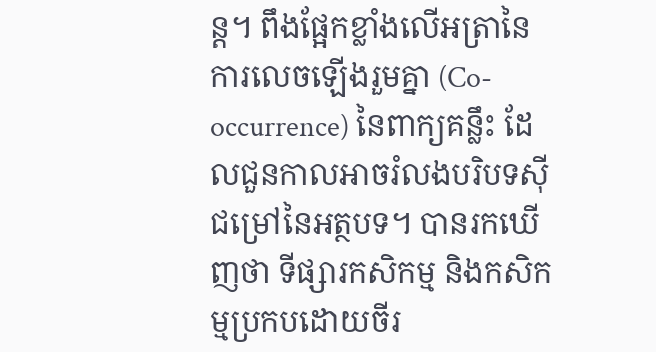ន្ត។ ពឹងផ្អែកខ្លាំងលើអត្រានៃការលេចឡើងរួមគ្នា (Co-occurrence) នៃពាក្យគន្លឹះ ដែលជួនកាលអាចរំលងបរិបទស៊ីជម្រៅនៃអត្ថបទ។ បានរកឃើញថា ទីផ្សារកសិកម្ម និងកសិកម្មប្រកបដោយចីរ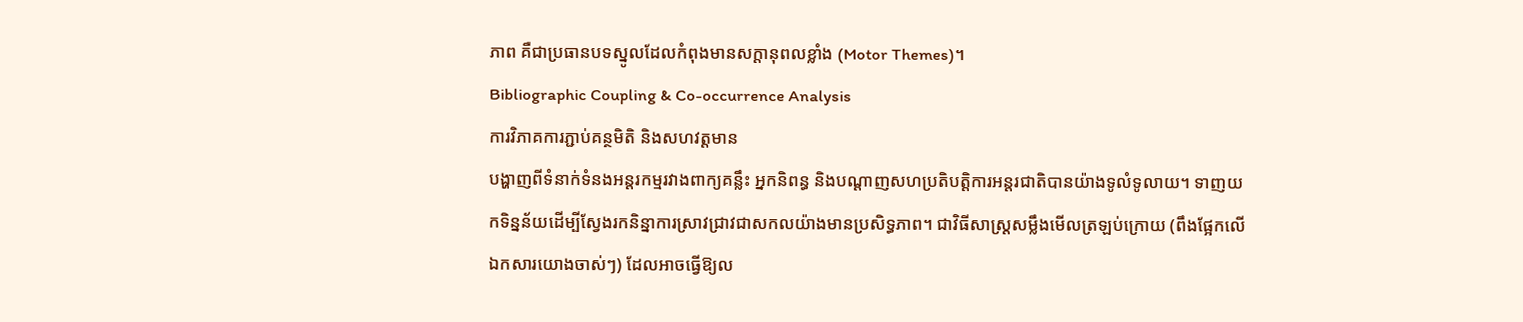ភាព គឺជាប្រធានបទស្នូលដែលកំពុងមានសក្តានុពលខ្លាំង (Motor Themes)។
Bibliographic Coupling & Co-occurrence Analysis
ការវិភាគការភ្ជាប់គន្ថមិតិ និងសហវត្តមាន
បង្ហាញពីទំនាក់ទំនងអន្តរកម្មរវាងពាក្យគន្លឹះ អ្នកនិពន្ធ និងបណ្តាញសហប្រតិបត្តិការអន្តរជាតិបានយ៉ាងទូលំទូលាយ។ ទាញយកទិន្នន័យដើម្បីស្វែងរកនិន្នាការស្រាវជ្រាវជាសកលយ៉ាងមានប្រសិទ្ធភាព។ ជាវិធីសាស្ត្រសម្លឹងមើលត្រឡប់ក្រោយ (ពឹងផ្អែកលើឯកសារយោងចាស់ៗ) ដែលអាចធ្វើឱ្យល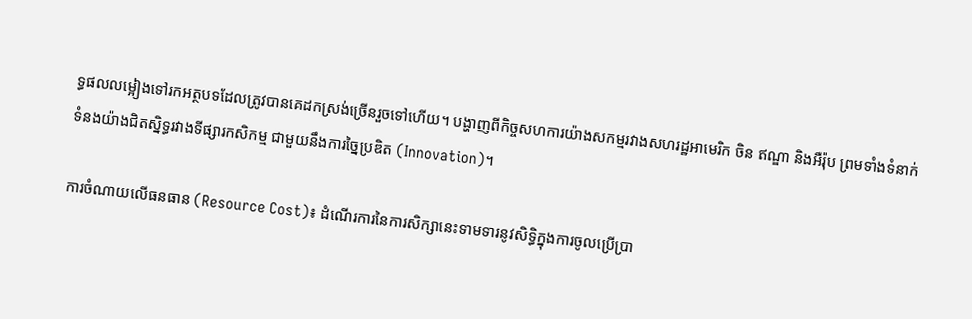ទ្ធផលលម្អៀងទៅរកអត្ថបទដែលត្រូវបានគេដកស្រង់ច្រើនរួចទៅហើយ។ បង្ហាញពីកិច្ចសហការយ៉ាងសកម្មរវាងសហរដ្ឋអាមេរិក ចិន ឥណ្ឌា និងអឺរ៉ុប ព្រមទាំងទំនាក់ទំនងយ៉ាងជិតស្និទ្ធរវាងទីផ្សារកសិកម្ម ជាមួយនឹងការច្នៃប្រឌិត (Innovation)។

ការចំណាយលើធនធាន (Resource Cost)៖ ដំណើរការនៃការសិក្សានេះទាមទារនូវសិទ្ធិក្នុងការចូលប្រើប្រា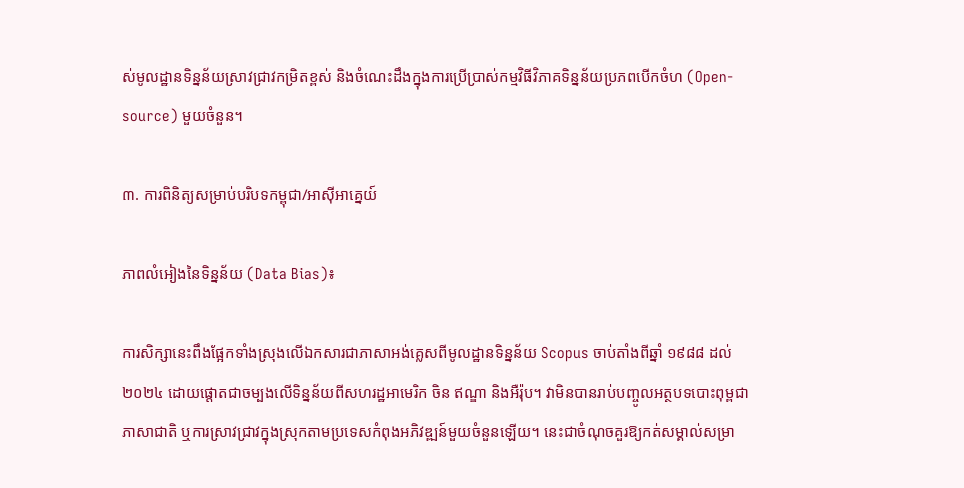ស់មូលដ្ឋានទិន្នន័យស្រាវជ្រាវកម្រិតខ្ពស់ និងចំណេះដឹងក្នុងការប្រើប្រាស់កម្មវិធីវិភាគទិន្នន័យប្រភពបើកចំហ (Open-source) មួយចំនួន។

៣. ការពិនិត្យសម្រាប់បរិបទកម្ពុជា/អាស៊ីអាគ្នេយ៍

ភាពលំអៀងនៃទិន្នន័យ (Data Bias)៖

ការសិក្សានេះពឹងផ្អែកទាំងស្រុងលើឯកសារជាភាសាអង់គ្លេសពីមូលដ្ឋានទិន្នន័យ Scopus ចាប់តាំងពីឆ្នាំ ១៩៨៨ ដល់ ២០២៤ ដោយផ្តោតជាចម្បងលើទិន្នន័យពីសហរដ្ឋអាមេរិក ចិន ឥណ្ឌា និងអឺរ៉ុប។ វាមិនបានរាប់បញ្ចូលអត្ថបទបោះពុម្ពជាភាសាជាតិ ឬការស្រាវជ្រាវក្នុងស្រុកតាមប្រទេសកំពុងអភិវឌ្ឍន៍មួយចំនួនឡើយ។ នេះជាចំណុចគួរឱ្យកត់សម្គាល់សម្រា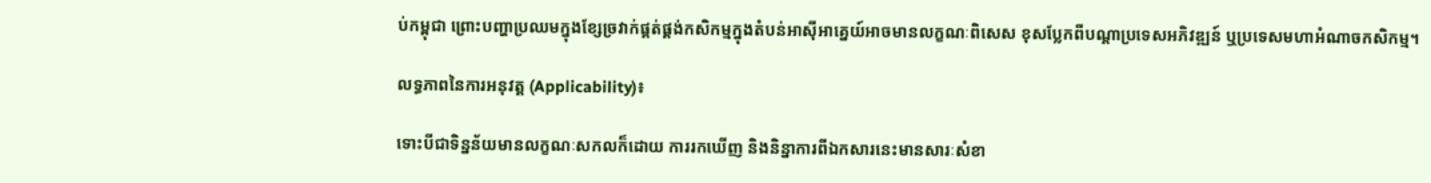ប់កម្ពុជា ព្រោះបញ្ហាប្រឈមក្នុងខ្សែច្រវាក់ផ្គត់ផ្គង់កសិកម្មក្នុងតំបន់អាស៊ីអាគ្នេយ៍អាចមានលក្ខណៈពិសេស ខុសប្លែកពីបណ្តាប្រទេសអភិវឌ្ឍន៍ ឬប្រទេសមហាអំណាចកសិកម្ម។

លទ្ធភាពនៃការអនុវត្ត (Applicability)៖

ទោះបីជាទិន្នន័យមានលក្ខណៈសកលក៏ដោយ ការរកឃើញ និងនិន្នាការពីឯកសារនេះមានសារៈសំខា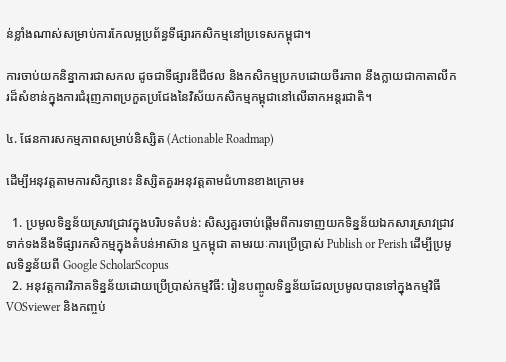ន់ខ្លាំងណាស់សម្រាប់ការកែលម្អប្រព័ន្ធទីផ្សារកសិកម្មនៅប្រទេសកម្ពុជា។

ការចាប់យកនិន្នាការជាសកល ដូចជាទីផ្សារឌីជីថល និងកសិកម្មប្រកបដោយចីរភាព នឹងក្លាយជាកាតាលីករដ៏សំខាន់ក្នុងការជំរុញភាពប្រកួតប្រជែងនៃវិស័យកសិកម្មកម្ពុជានៅលើឆាកអន្តរជាតិ។

៤. ផែនការសកម្មភាពសម្រាប់និស្សិត (Actionable Roadmap)

ដើម្បីអនុវត្តតាមការសិក្សានេះ និស្សិតគួរអនុវត្តតាមជំហានខាងក្រោម៖

  1. ប្រមូលទិន្នន័យស្រាវជ្រាវក្នុងបរិបទតំបន់: សិស្សគួរចាប់ផ្តើមពីការទាញយកទិន្នន័យឯកសារស្រាវជ្រាវទាក់ទងនឹងទីផ្សារកសិកម្មក្នុងតំបន់អាស៊ាន ឬកម្ពុជា តាមរយៈការប្រើប្រាស់ Publish or Perish ដើម្បីប្រមូលទិន្នន័យពី Google ScholarScopus
  2. អនុវត្តការវិភាគទិន្នន័យដោយប្រើប្រាស់កម្មវិធី: រៀនបញ្ចូលទិន្នន័យដែលប្រមូលបានទៅក្នុងកម្មវិធី VOSviewer និងកញ្ចប់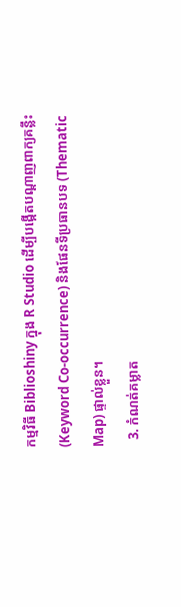កម្មវិធី Biblioshiny ក្នុង R Studio ដើម្បីបង្កើតបណ្ដាញពាក្យគន្លឹះ (Keyword Co-occurrence) និងផែនទីប្រធានបទ (Thematic Map) ផ្ទាល់ខ្លួន។
  3. កំណត់គម្លាត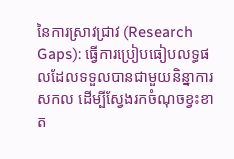នៃការស្រាវជ្រាវ (Research Gaps): ធ្វើការប្រៀបធៀបលទ្ធផលដែលទទួលបានជាមួយនិន្នាការសកល ដើម្បីស្វែងរកចំណុចខ្វះខាត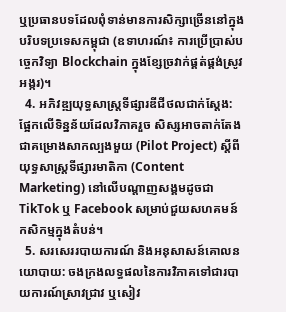ឬប្រធានបទដែលពុំទាន់មានការសិក្សាច្រើននៅក្នុងបរិបទប្រទេសកម្ពុជា (ឧទាហរណ៍៖ ការប្រើប្រាស់បច្ចេកវិទ្យា Blockchain ក្នុងខ្សែច្រវាក់ផ្គត់ផ្គង់ស្រូវអង្ករ)។
  4. អភិវឌ្ឍយុទ្ធសាស្ត្រទីផ្សារឌីជីថលជាក់ស្តែង: ផ្អែកលើទិន្នន័យដែលវិភាគរួច សិស្សអាចតាក់តែងជាគម្រោងសាកល្បងមួយ (Pilot Project) ស្តីពីយុទ្ធសាស្ត្រទីផ្សារមាតិកា (Content Marketing) នៅលើបណ្តាញសង្គមដូចជា TikTok ឬ Facebook សម្រាប់ជួយសហគមន៍កសិកម្មក្នុងតំបន់។
  5. សរសេររបាយការណ៍ និងអនុសាសន៍គោលនយោបាយ: ចងក្រងលទ្ធផលនៃការវិភាគទៅជារបាយការណ៍ស្រាវជ្រាវ ឬសៀវ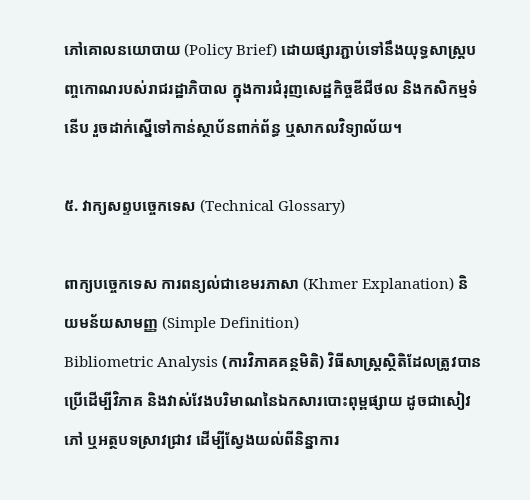ភៅគោលនយោបាយ (Policy Brief) ដោយផ្សារភ្ជាប់ទៅនឹងយុទ្ធសាស្ត្របញ្ចកោណរបស់រាជរដ្ឋាភិបាល ក្នុងការជំរុញសេដ្ឋកិច្ចឌីជីថល និងកសិកម្មទំនើប រួចដាក់ស្នើទៅកាន់ស្ថាប័នពាក់ព័ន្ធ ឬសាកលវិទ្យាល័យ។

៥. វាក្យសព្ទបច្ចេកទេស (Technical Glossary)

ពាក្យបច្ចេកទេស ការពន្យល់ជាខេមរភាសា (Khmer Explanation) និយមន័យសាមញ្ញ (Simple Definition)
Bibliometric Analysis (ការវិភាគគន្ថមិតិ) វិធីសាស្ត្រស្ថិតិដែលត្រូវបានប្រើដើម្បីវិភាគ និងវាស់វែងបរិមាណនៃឯកសារបោះពុម្ពផ្សាយ ដូចជាសៀវភៅ ឬអត្ថបទស្រាវជ្រាវ ដើម្បីស្វែងយល់ពីនិន្នាការ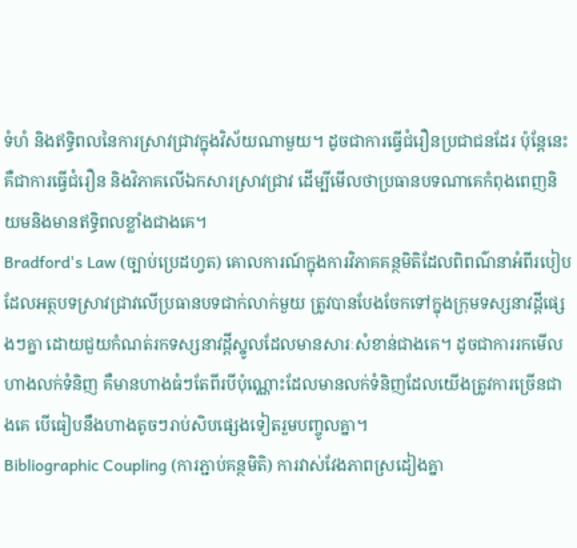ទំហំ និងឥទ្ធិពលនៃការស្រាវជ្រាវក្នុងវិស័យណាមួយ។ ដូចជាការធ្វើជំរឿនប្រជាជនដែរ ប៉ុន្តែនេះគឺជាការធ្វើជំរឿន និងវិភាគលើឯកសារស្រាវជ្រាវ ដើម្បីមើលថាប្រធានបទណាគេកំពុងពេញនិយមនិងមានឥទ្ធិពលខ្លាំងជាងគេ។
Bradford's Law (ច្បាប់ប្រេដហ្វត) គោលការណ៍ក្នុងការវិភាគគន្ថមិតិដែលពិពណ៌នាអំពីរបៀបដែលអត្ថបទស្រាវជ្រាវលើប្រធានបទជាក់លាក់មួយ ត្រូវបានបែងចែកទៅក្នុងក្រុមទស្សនាវដ្ដីផ្សេងៗគ្នា ដោយជួយកំណត់រកទស្សនាវដ្ដីស្នូលដែលមានសារៈសំខាន់ជាងគេ។ ដូចជាការរកមើលហាងលក់ទំនិញ គឺមានហាងធំៗតែពីរបីប៉ុណ្ណោះដែលមានលក់ទំនិញដែលយើងត្រូវការច្រើនជាងគេ បើធៀបនឹងហាងតូចៗរាប់សិបផ្សេងទៀតរួមបញ្ចូលគ្នា។
Bibliographic Coupling (ការភ្ជាប់គន្ថមិតិ) ការវាស់វែងភាពស្រដៀងគ្នា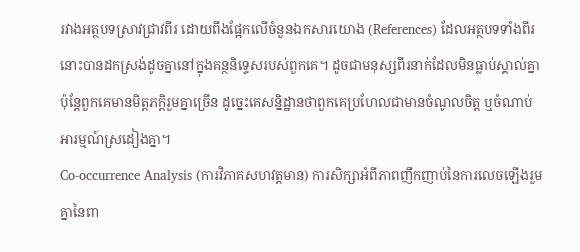រវាងអត្ថបទស្រាវជ្រាវពីរ ដោយពឹងផ្អែកលើចំនួនឯកសារយោង (References) ដែលអត្ថបទទាំងពីរនោះបានដកស្រង់ដូចគ្នានៅក្នុងគន្ថនិទ្ទេសរបស់ពួកគេ។ ដូចជាមនុស្សពីរនាក់ដែលមិនធ្លាប់ស្គាល់គ្នា ប៉ុន្តែពួកគេមានមិត្តភក្តិរួមគ្នាច្រើន ដូច្នេះគេសន្និដ្ឋានថាពួកគេប្រហែលជាមានចំណូលចិត្ត ឬចំណាប់អារម្មណ៍ស្រដៀងគ្នា។
Co-occurrence Analysis (ការវិភាគសហវត្តមាន) ការសិក្សាអំពីភាពញឹកញាប់នៃការលេចឡើងរួមគ្នានៃពា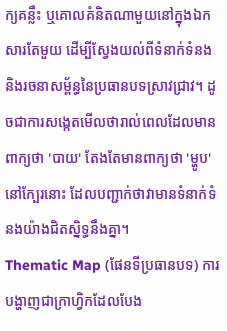ក្យគន្លឹះ ឬគោលគំនិតណាមួយនៅក្នុងឯកសារតែមួយ ដើម្បីស្វែងយល់ពីទំនាក់ទំនង និងរចនាសម្ព័ន្ធនៃប្រធានបទស្រាវជ្រាវ។ ដូចជាការសង្កេតមើលថារាល់ពេលដែលមានពាក្យថា 'បាយ' តែងតែមានពាក្យថា 'ម្ហូប' នៅក្បែរនោះ ដែលបញ្ជាក់ថាវាមានទំនាក់ទំនងយ៉ាងជិតស្និទ្ធនឹងគ្នា។
Thematic Map (ផែនទីប្រធានបទ) ការបង្ហាញជាក្រាហ្វិកដែលបែង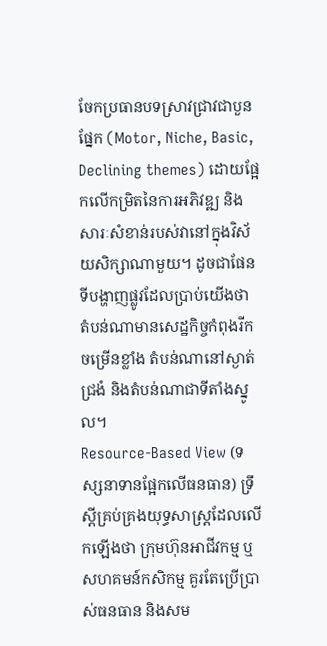ចែកប្រធានបទស្រាវជ្រាវជាបួនផ្នែក (Motor, Niche, Basic, Declining themes) ដោយផ្អែកលើកម្រិតនៃការអភិវឌ្ឍ និងសារៈសំខាន់របស់វានៅក្នុងវិស័យសិក្សាណាមួយ។ ដូចជាផែនទីបង្ហាញផ្លូវដែលប្រាប់យើងថា តំបន់ណាមានសេដ្ឋកិច្ចកំពុងរីកចម្រើនខ្លាំង តំបន់ណានៅស្ងាត់ជ្រងំ និងតំបន់ណាជាទីតាំងស្នូល។
Resource-Based View (ទស្សនាទានផ្អែកលើធនធាន) ទ្រឹស្ដីគ្រប់គ្រងយុទ្ធសាស្ត្រដែលលើកឡើងថា ក្រុមហ៊ុនអាជីវកម្ម ឬសហគមន៍កសិកម្ម គួរតែប្រើប្រាស់ធនធាន និងសម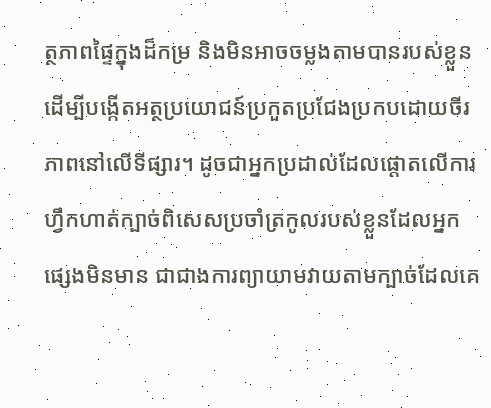ត្ថភាពផ្ទៃក្នុងដ៏កម្រ និងមិនអាចចម្លងតាមបានរបស់ខ្លួន ដើម្បីបង្កើតអត្ថប្រយោជន៍ប្រកួតប្រជែងប្រកបដោយចីរភាពនៅលើទីផ្សារ។ ដូចជាអ្នកប្រដាល់ដែលផ្តោតលើការហ្វឹកហាត់ក្បាច់ពិសេសប្រចាំត្រកូលរបស់ខ្លួនដែលអ្នកផ្សេងមិនមាន ជាជាងការព្យាយាមវាយតាមក្បាច់ដែលគេ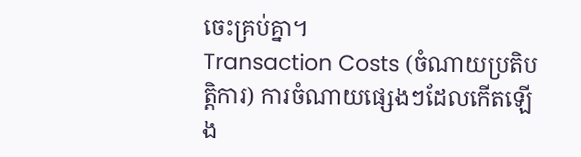ចេះគ្រប់គ្នា។
Transaction Costs (ចំណាយប្រតិបត្តិការ) ការចំណាយផ្សេងៗដែលកើតឡើង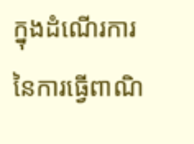ក្នុងដំណើរការនៃការធ្វើពាណិ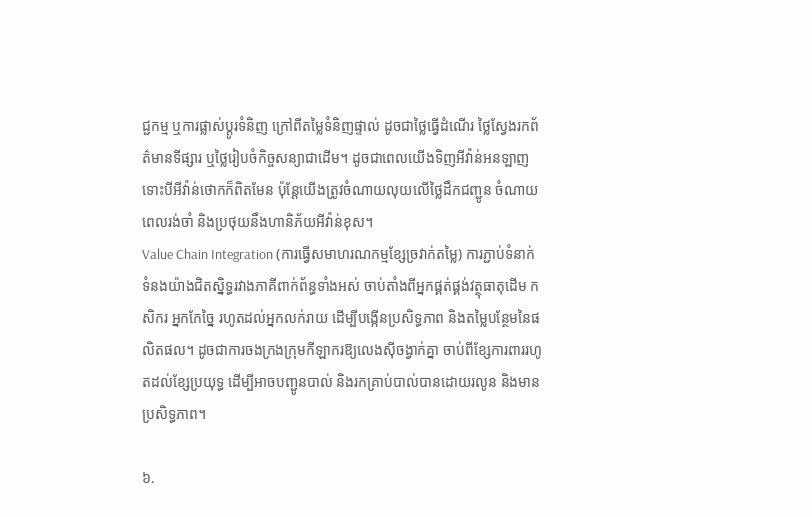ជ្ជកម្ម ឬការផ្លាស់ប្តូរទំនិញ ក្រៅពីតម្លៃទំនិញផ្ទាល់ ដូចជាថ្លៃធ្វើដំណើរ ថ្លៃស្វែងរកព័ត៌មានទីផ្សារ ឬថ្លៃរៀបចំកិច្ចសន្យាជាដើម។ ដូចជាពេលយើងទិញអីវ៉ាន់អនឡាញ ទោះបីអីវ៉ាន់ថោកក៏ពិតមែន ប៉ុន្តែយើងត្រូវចំណាយលុយលើថ្លៃដឹកជញ្ជូន ចំណាយពេលរង់ចាំ និងប្រថុយនឹងហានិភ័យអីវ៉ាន់ខុស។
Value Chain Integration (ការធ្វើសមាហរណកម្មខ្សែច្រវាក់តម្លៃ) ការភ្ជាប់ទំនាក់ទំនងយ៉ាងជិតស្និទ្ធរវាងភាគីពាក់ព័ន្ធទាំងអស់ ចាប់តាំងពីអ្នកផ្គត់ផ្គង់វត្ថុធាតុដើម កសិករ អ្នកកែច្នៃ រហូតដល់អ្នកលក់រាយ ដើម្បីបង្កើនប្រសិទ្ធភាព និងតម្លៃបន្ថែមនៃផលិតផល។ ដូចជាការចងក្រងក្រុមកីឡាករឱ្យលេងស៊ីចង្វាក់គ្នា ចាប់ពីខ្សែការពាររហូតដល់ខ្សែប្រយុទ្ធ ដើម្បីអាចបញ្ជូនបាល់ និងរកគ្រាប់បាល់បានដោយរលូន និងមានប្រសិទ្ធភាព។

៦.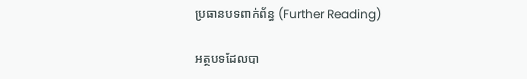ប្រធានបទពាក់ព័ន្ធ (Further Reading)

អត្ថបទដែលបា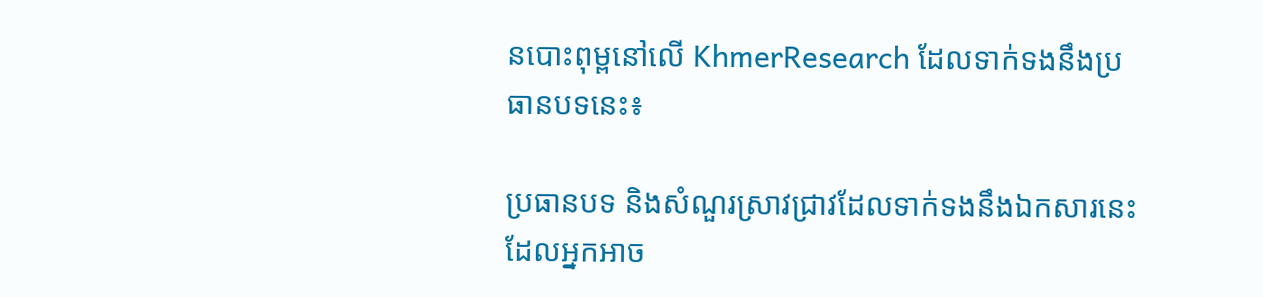នបោះពុម្ពនៅលើ KhmerResearch ដែលទាក់ទងនឹងប្រធានបទនេះ៖

ប្រធានបទ និងសំណួរស្រាវជ្រាវដែលទាក់ទងនឹងឯកសារនេះ ដែលអ្នកអាច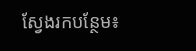ស្វែងរកបន្ថែម៖